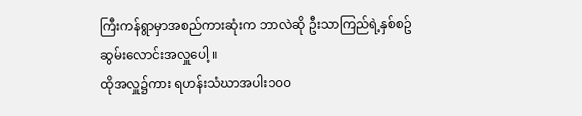ကြီးကန်ရွာမှာအစည်ကားဆုံးက ဘာလဲဆို ဦးသာကြည်ရဲ့နှစ်စဥ်ဆွမ်းလောင်းအလှူပေါ့ ။
ထိုအလှူ၌ကား ရဟန်းသံဃာအပါး၁၀၀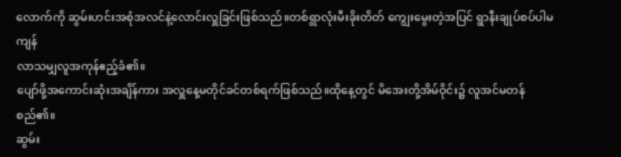လောက်ကို ဆွမ်းဟင်းအစုံအလင်နဲ့လောင်းလှူခြင်းဖြစ်သည်။တစ်ရွာလုံးမီးခိုးတိတ် ကျွေးမွေးတဲ့အပြင် ရွာနီးချုပ်စပ်ပါမကျန်
လာသမျှလူအကုန်ဧည့်ခံ၏။
ပျော်ဖို့အကောင်းဆုံးအချိန်ကား အလှူနေ့မတိုင်ခင်တစ်ရက်ဖြစ်သည်။ထိုနေ့တွင် မိအေးတို့အိမ်ဝိုင်း၌ လူအင်မတန်စည်၏။
ဆွမ်း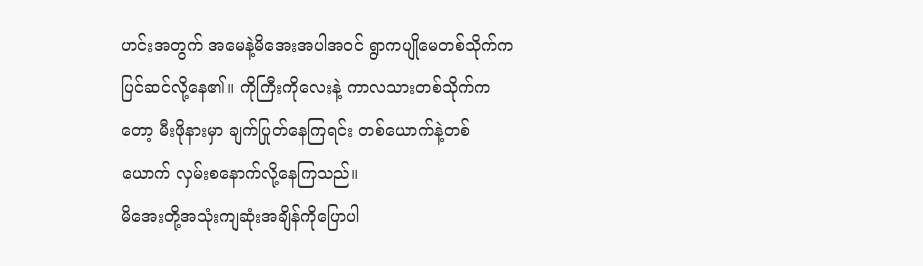ဟင်းအတွက် အမေနဲ့မိအေးအပါအဝင် ရွာကပျိုမေတစ်သိုက်က ပြင်ဆင်လို့နေ၏။ ကိုကြီးကိုလေးနဲ့ ကာလသားတစ်သိုက်ကတော့ မီးဖိုနားမှာ ချက်ပြုတ်နေကြရင်း တစ်ယောက်နဲ့တစ်ယောက် လှမ်းစနောက်လို့နေကြသည်။
မိအေးတို့အသုံးကျဆုံးအချိန်ကိုပြောပါ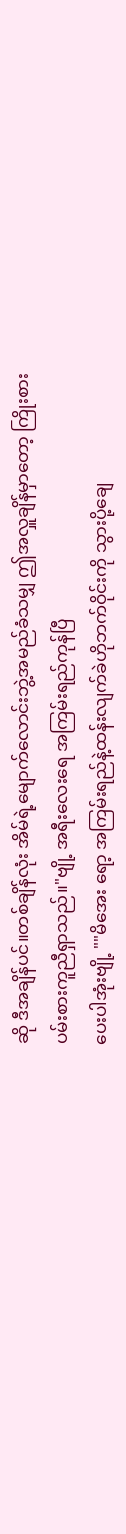ဆို ဒီအချိန်ပင်။တစ်ချိန်လုံး အိမ်ရဲ့မျောက်လောင်းဘွဲ့အမည်ခံသမျှ ဤအလှူချိန်မှာတော့ ကြိုးစားပမ်းစားကူညီရှာသည်။"ဗျို့ အရီးလေးရေ အကြမ်းရည်ကုန်ပြီ
ပေးပါအုံးဗျို့ ""မိအေး ရော့ အကြမ်းရည်နဲ့ထန်းလျက်ခဲဟိုဘက်ဝိုင်းကို သွားပို့ချေ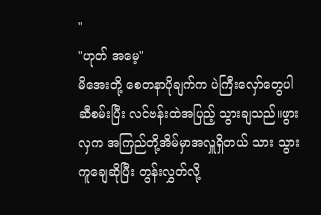"
"ဟုတ် အမေ့"
မိအေးတို့ စေတနာပိုချက်က ပဲကြီးလှော်တွေပါ ဆီစမ်းပြီး လင်ဗန်းထဲအပြည့် သွားချသည်။ဖွားလှက အကြည်တို့အိမ်မှာအလှူရှိတယ် သား သွားကူချေဆိုပြီး တွန်းလွှတ်လို့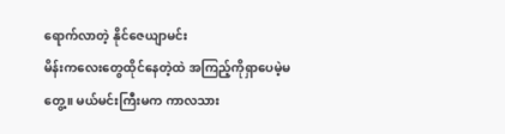ရောက်လာတဲ့ နိုင်ဇေယျာမင်း
မိန်းကလေးတွေထိုင်နေတဲ့ထဲ အကြည့်ကိုရှာပေမဲ့မတွေ့။ မယ်မင်းကြီးမက ကာလသား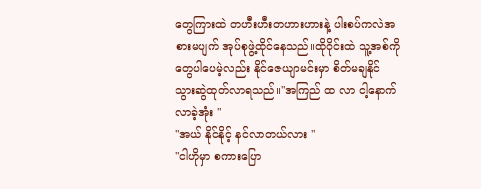တွေကြားထဲ တဟီးဟီးတဟားဟားနဲ့ ပါးစပ်ကလဲအစားမပျက် အုပ်စုဖွဲ့ထိုင်နေသည်။ထိုဝိုင်းထဲ သူ့အစ်ကိုတွေပါပေမဲ့လည်း နိုင်ဇေယျာမင်းမှာ စိတ်မချနိုင် သွားဆွဲထုတ်လာရသည်။"အကြည် ထ လာ ငါ့နောက်လာခဲ့အုံး "
"အယ် နိုင်နိုင့် နင်လာတယ်လား "
"ငါဟိုမှာ စကားပြော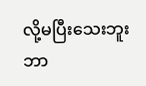လို့မပြီးသေးဘူး ဘာ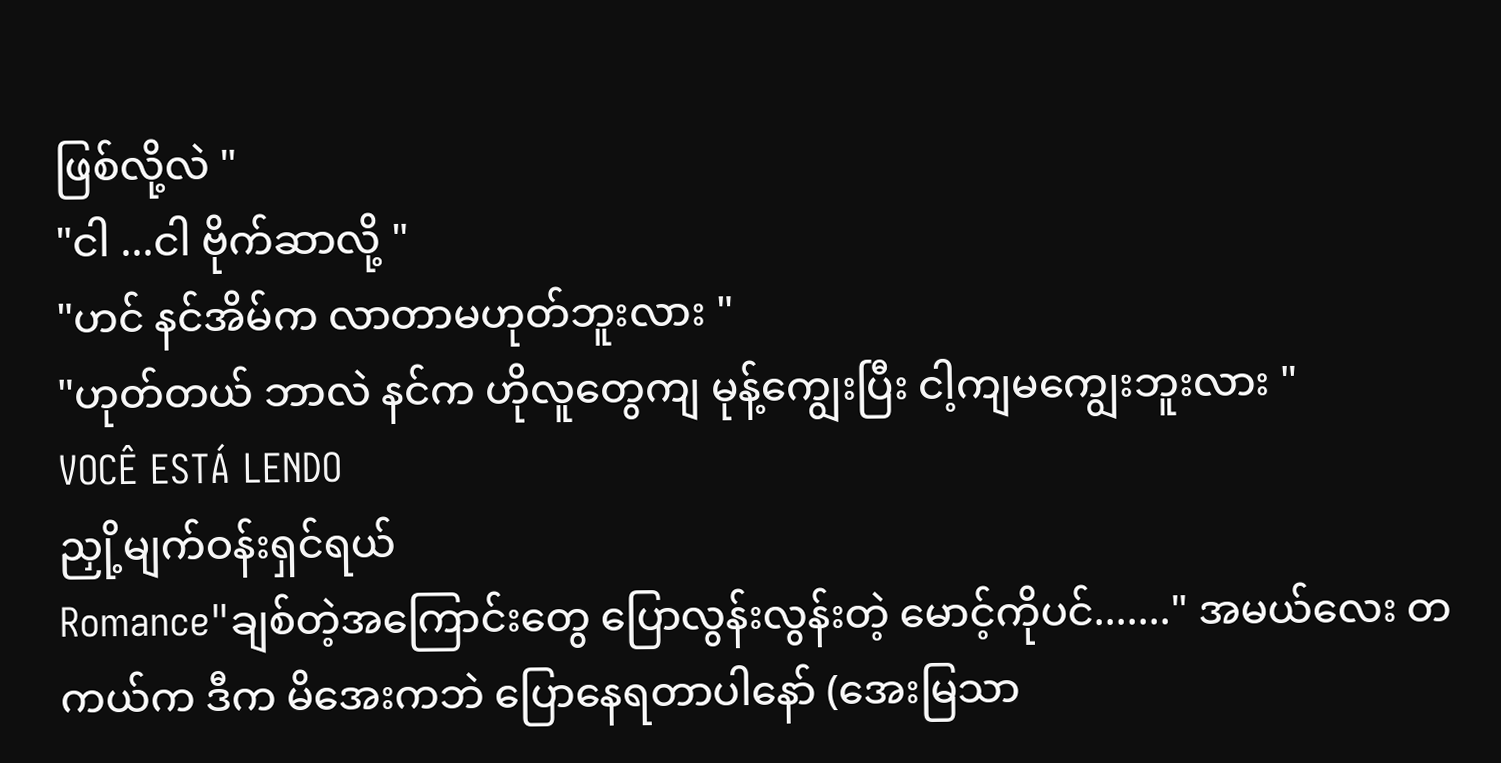ဖြစ်လို့လဲ "
"ငါ ...ငါ ဗိုက်ဆာလို့ "
"ဟင် နင်အိမ်က လာတာမဟုတ်ဘူးလား "
"ဟုတ်တယ် ဘာလဲ နင်က ဟိုလူတွေကျ မုန့်ကျွေးပြီး ငါ့ကျမကျွေးဘူးလား "
VOCÊ ESTÁ LENDO
ညှို့မျက်ဝန်းရှင်ရယ်
Romance"ချစ်တဲ့အကြောင်းတွေ ပြောလွန်းလွန်းတဲ့ မောင့်ကိုပင်......." အမယ်လေး တကယ်က ဒီက မိအေးကဘဲ ပြောနေရတာပါနော် (အေးမြသာ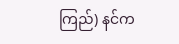ကြည်) နင်က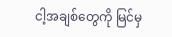ငါ့အချစ်တွေကို မြင်မှ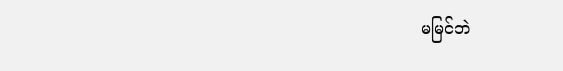မမြင်ဘဲ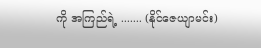ကို အကြည်ရဲ့ ....... (နိုင်ဇေယျာမင်း)